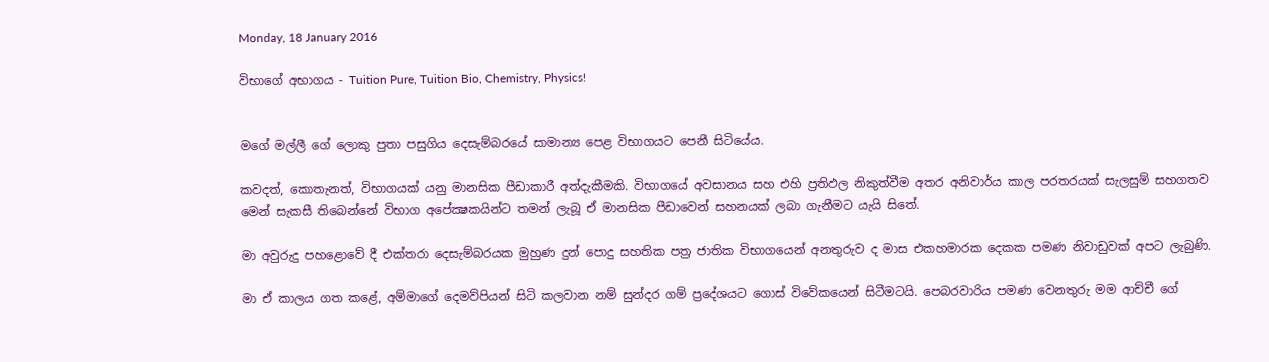Monday, 18 January 2016

විභාගේ අභාගය - Tuition Pure, Tuition Bio, Chemistry, Physics!


මගේ මල්ලී ගේ ලොකු පුතා පසුගිය දෙසැම්බරයේ සාමාන්‍ය පෙළ විභාගයට පෙනී සිටියේය.

කවදත්, කොතැනත්, විභාගයක් යනු මානසික පීඩාකාරී අත්දැකීමකි. විභාගයේ අවසානය සහ එහි ප්‍රතිඵල නිකුත්වීම අතර අනිවාර්ය කාල පරතරයක් සැලසුම් සහගතව මෙන් සැකසී තිබෙන්නේ විභාග අපේක්‍ෂකයින්ට තමන් ලැබූ ඒ මානසික පීඩාවෙන් සහනයක් ලබා ගැනීමට යැයි සිතේ.

මා අවුරුදු පහළොවේ දී එක්තරා දෙසැම්බරයක මුහුණ දුන් පොදු සහතික පත්‍ර ජාතික විභාගයෙන් අනතුරුව ද මාස එකහමාරක දෙකක පමණ නිවාඩුවක් අපට ලැබුණි.

මා ඒ කාලය ගත කළේ, අම්මාගේ දෙමව්පියන් සිටි කලවාන නම් සුන්දර ගම් ප්‍රදේශයට ගොස් විවේකයෙන් සිටීමටයි. පෙබරවාරිය පමණ වෙනතුරු මම ආච්චී ගේ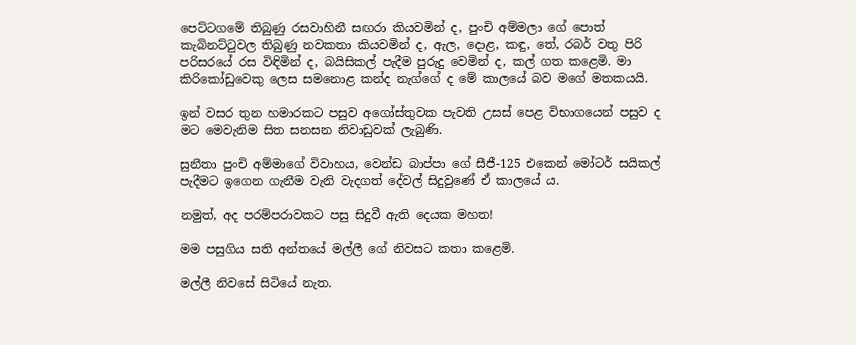පෙට්ටගමේ තිබුණු රසවාහිනී සඟරා කියවමින් ද, පුංචි අම්මලා ගේ පොත් කැබිනට්ටුවල තිබුණු නවකතා කියවමින් ද, ඇල, දොළ, කඳු, තේ, රබර් වතු පිරි පරිසරයේ රස විඳිමින් ද, බයිසිකල් පැදීම පුරුදු වෙමින් ද, කල් ගත කළෙමි. මා කිරිකෝඩුවෙකු ලෙස සමනොළ කන්ද නැග්ගේ ද මේ කාලයේ බව මගේ මතකයයි.

ඉන් වසර තුන හමාරකට පසුව අගෝස්තුවක පැවති උසස් පෙළ විභාගයෙන් පසුව ද මට මෙවැනිම සිත සනසන නිවාඩුවක් ලැබුණි.

සුනීතා පුංචි අම්මාගේ විවාහය, වෙන්ඩ බාප්පා ගේ සීජී-125 එකෙන් මෝටර් සයිකල් පැදීමට ඉගෙන ගැනීම වැනි වැදගත් දේවල් සිදුවුණේ ඒ කාලයේ ය.

නමුත්, අද පරම්පරාවකට පසු සිදුවී ඇති දෙයක මහත!

මම පසුගිය සති අන්තයේ මල්ලී ගේ නිවසට කතා කළෙමි.

මල්ලී නිවසේ සිටියේ නැත.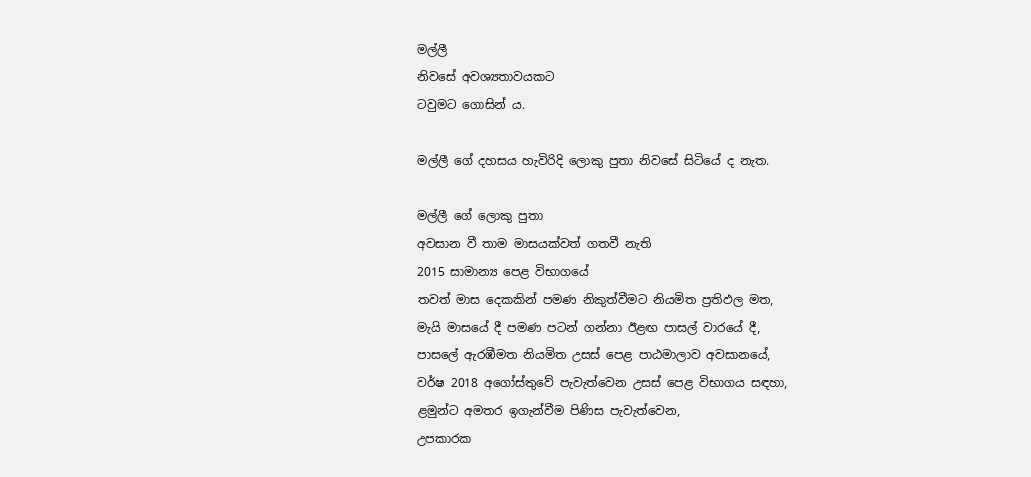මල්ලී
නිවසේ අවශ්‍යතාවයකට
ටවුමට ගොසින් ය.

මල්ලී ගේ දහසය හැවිරිදි ලොකු පුතා නිවසේ සිටියේ ද නැත.

මල්ලී ගේ ලොකු පුතා
අවසාන වී තාම මාසයක්වත් ගතවී නැති
2015 සාමාන්‍ය පෙළ විභාගයේ
තවත් මාස දෙකකින් පමණ නිකුත්වීමට නියමිත ප්‍රතිඵල මත,
මැයි මාසයේ දී පමණ පටන් ගන්නා ඊළඟ පාසල් වාරයේ දී,
පාසලේ ඇරඹීමත නියමිත උසස් පෙළ පාඨමාලාව අවසානයේ,
වර්ෂ 2018 අගෝස්තුවේ පැවැත්වෙන උසස් පෙළ විභාගය සඳහා,
ළමුන්ට අමතර ඉගැන්වීම පිණිස පැවැත්වෙන,
උපකාරක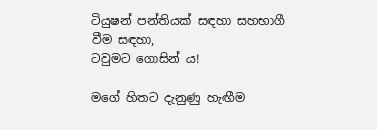ටියුෂන් පන්තියක් සඳහා සහභාගී වීම සඳහා,
ටවුමට ගොසින් ය!

මගේ හිතට දැනුණු හැඟීම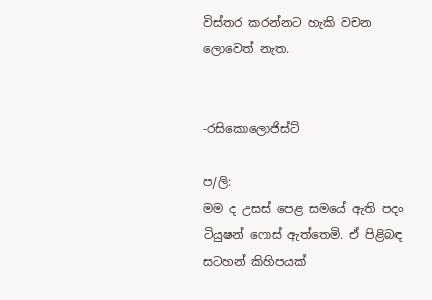විස්තර කරන්නට හැකි වචන ලොවෙත් නැත.


-රසිකොලොජිස්ට්

ප/ලි:
මම ද උසස් පෙළ සමයේ ඇති පදං ටියුෂන් ෆොස් ඇත්තෙමි. ඒ පිළිබඳ සටහන් කිහිපයක්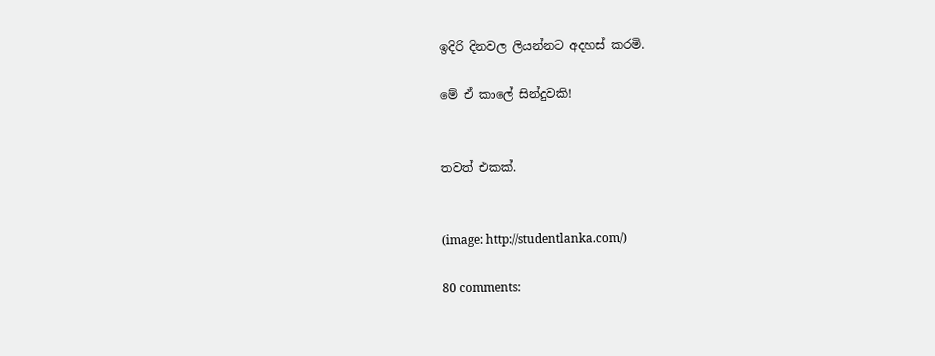ඉදිරි දිනවල ලියන්නට අදහස් කරමි.

මේ ඒ කාලේ සින්දුවකි!


තවත් එකක්.


(image: http://studentlanka.com/)

80 comments: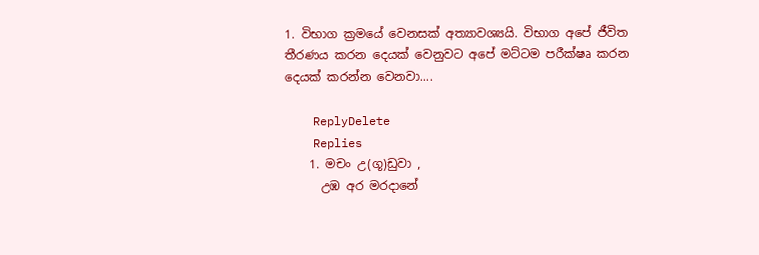1. විභාග ක්‍රමයේ වෙනසක් අත්‍යාවශ්‍යයි. විභාග අපේ ජීවිත තීරණය කරන දෙයක් වෙනුවට අපේ මට්ටම පරීක්ෂෘ කරන දෙයක් කරන්න වෙනවා....

    ReplyDelete
    Replies
    1. මචං උ(ගූ)ඩුවා ,
      උඹ අර මරදානේ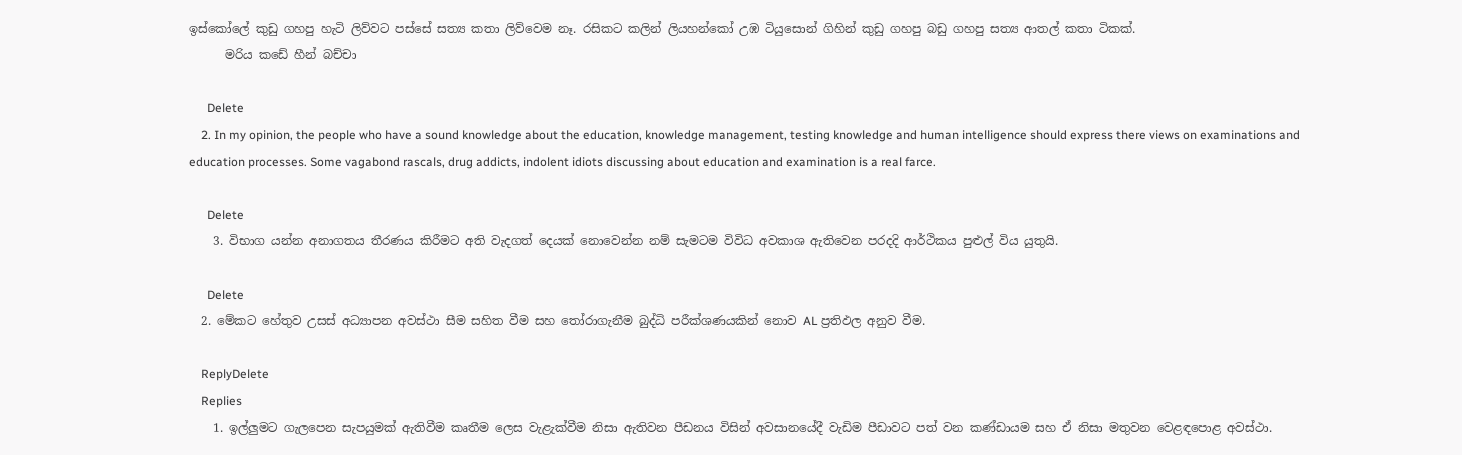ඉස්කෝලේ කුඩු ගහපු හැටි ලිව්වට පස්සේ සත්‍ය කතා ලිව්වෙම නෑ. රසිකට කලින් ලියහන්කෝ උඹ ටියුසොන් ගිහින් කුඩු ගහපු බඩු ගහපු සත්‍ය ආතල් කතා ටිකක්.
      මරිය කඩේ හීන් බච්චා

      Delete
    2. In my opinion, the people who have a sound knowledge about the education, knowledge management, testing knowledge and human intelligence should express there views on examinations and education processes. Some vagabond rascals, drug addicts, indolent idiots discussing about education and examination is a real farce.

      Delete
    3. විභාග යන්න අනාගතය තීරණය කිරීමට අති වැදගත් දෙයක් නොවෙන්න නම් සැමටම විවිධ අවකාශ ඇතිවෙන පරදදි ආර්ථිකය පුළුල් විය යුතුයි.

      Delete
  2. මේකට හේතුව උසස් අධ්‍යාපන අවස්ථා සීම සහිත වීම සහ තෝරාගැනීම බුද්ධි පරීක්ශණයකින් නොව AL ප්‍රතිඵල අනුව වීම.

    ReplyDelete
    Replies
    1. ඉල්ලුමට ගැලපෙන සැපයුමක් ඇතිවීම කෘතීම ලෙස වැළැක්වීම නිසා ඇතිවන පීඩනය විසින් අවසානයේදී වැඩිම පීඩාවට පත් වන කණ්ඩායම සහ ඒ නිසා මතුවන වෙළඳපොළ අවස්ථා.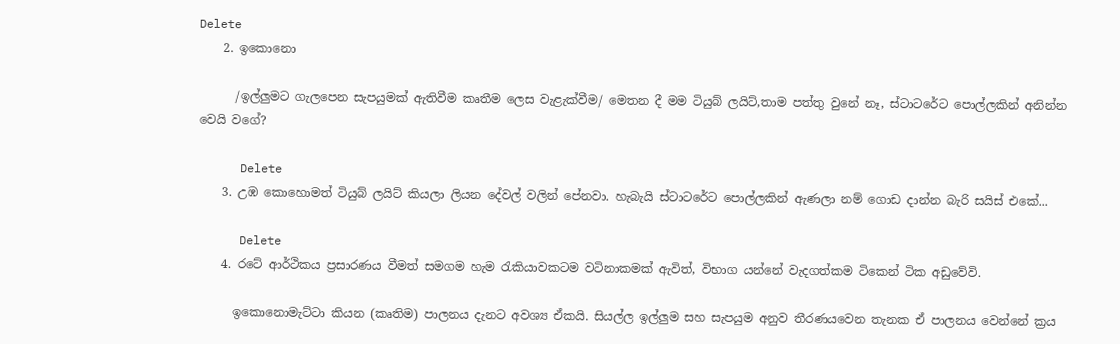Delete
    2. ඉකොනො

      /ඉල්ලුමට ගැලපෙන සැපයුමක් ඇතිවීම කෘතීම ලෙස වැළැක්වීම/ මෙතන දී මම ටියුබ් ලයිට්,තාම පත්තු වුනේ නෑ, ස්ටාටරේට පොල්ලකින් අනින්න වෙයි වගේ?

      Delete
    3. උඹ කොහොමත් ටියුබ් ලයිට් කියලා ලියන දේවල් වලින් පේනවා. හැබැයි ස්ටාටරේට පොල්ලකින් ඇණලා නම් ගොඩ දාන්න බැරි සයිස් එකේ...

      Delete
    4. රටේ ආර්ථිකය ප්‍රසාරණය වීමත් සමගම හැම රැකියාවකටම වටිනාකමක් ඇවිත්, විභාග යන්නේ වැදගත්කම ටිකෙන් ටික අඩුවේවි.

      ඉකොනොමැට්ටා කියන (කෘතිම) පාලනය දැනට අවශ්‍ය ඒකයි. සියල්ල ඉල්ලුම සහ සැපයුම අනුව තීරණයවෙන තැනක ඒ පාලනය වෙන්නේ ක්‍රය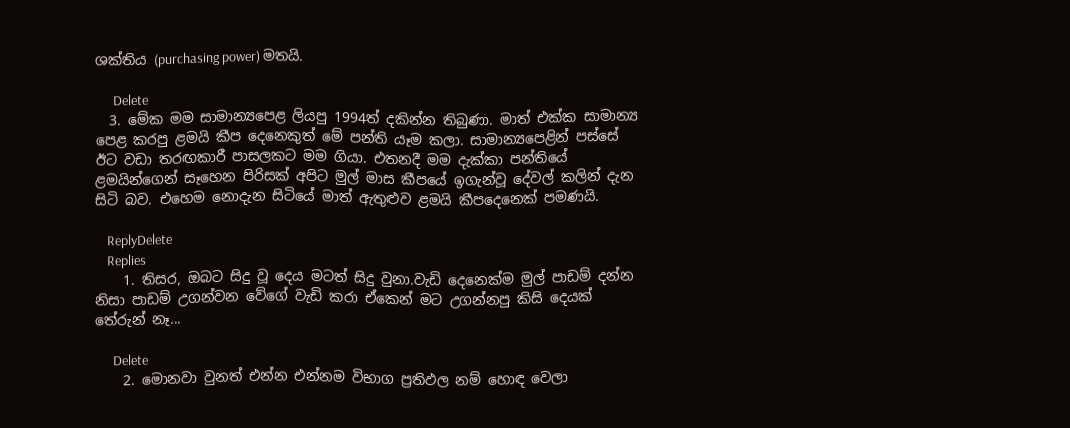ශක්තිය (purchasing power) මතයි.

      Delete
  3. මේක මම සාමාන්‍යපෙළ ලියපු 1994ත් දකින්න තිබුණා. මාත් එක්ක සාමාන්‍ය පෙළ කරපු ළමයි කීප දෙනෙකුත් මේ පන්ති යෑම කලා. සාමාන්‍යපෙළින් පස්සේ ඊට වඩා තරඟකාරී පාසලකට මම ගියා. එතනදී මම දැක්කා පන්තියේ ළමයින්ගෙන් සෑහෙන පිරිසක් අපිට මුල් මාස කීපයේ ඉගැන්වූ දේවල් කලින් දැන සිටි බව. එහෙම නොදැන සිටියේ මාත් ඇතුළුව ළමයි කීපදෙනෙක් පමණයි.

    ReplyDelete
    Replies
    1. තිසර, ඔබට සිදු වූ දෙය මටත් සිදු වුනා.වැඩි දෙනෙක්ම මුල් පාඩම් දන්න නිසා පාඩම් උගන්වන වේගේ වැඩි කරා ඒකෙන් මට උගන්නපු කිසි දෙයක් තේරුන් නෑ...

      Delete
    2. මොනවා වුනත් එන්න එන්නම විභාග ප්‍රතිඵල නම් හොඳ වෙලා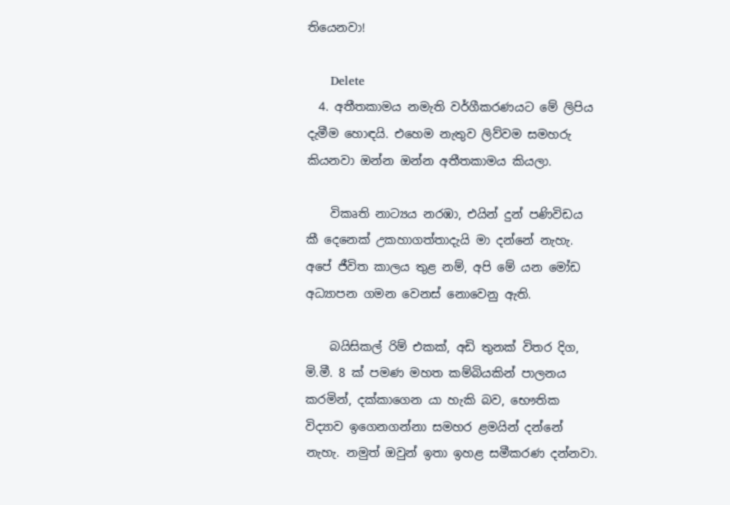තියෙනවා!

      Delete
  4. අතීතකාමය නමැති වර්ගීකරණයට මේ ලිපිය දැමීම හොඳයි. එහෙම නැතුව ලිව්වම සමහරු කියනවා ඔන්න ඔන්න අතීතකාමය කියලා.

    විකෘති නාට්‍යය නරඹා, එයින් දුන් පණිවිඩය කී දෙනෙක් උකහාගත්තාදැයි මා දන්නේ නැහැ. අපේ ජීවිත කාලය තුළ නම්, අපි මේ යන මෝඩ අධ්‍යාපන ගමන වෙනස් නොවෙනු ඇති.

    බයිසිකල් රිම් එකක්, අඩි තුනක් විතර දිග, මි.මී. 8 ක් පමණ මහත කම්බියකින් පාලනය කරමින්, දක්කාගෙන යා හැකි බව, භෞතික විද්‍යාව ඉගෙනගන්නා සමහර ළමයින් දන්නේ නැහැ. නමුත් ඔවුන් ඉතා ඉහළ සමීකරණ දන්නවා.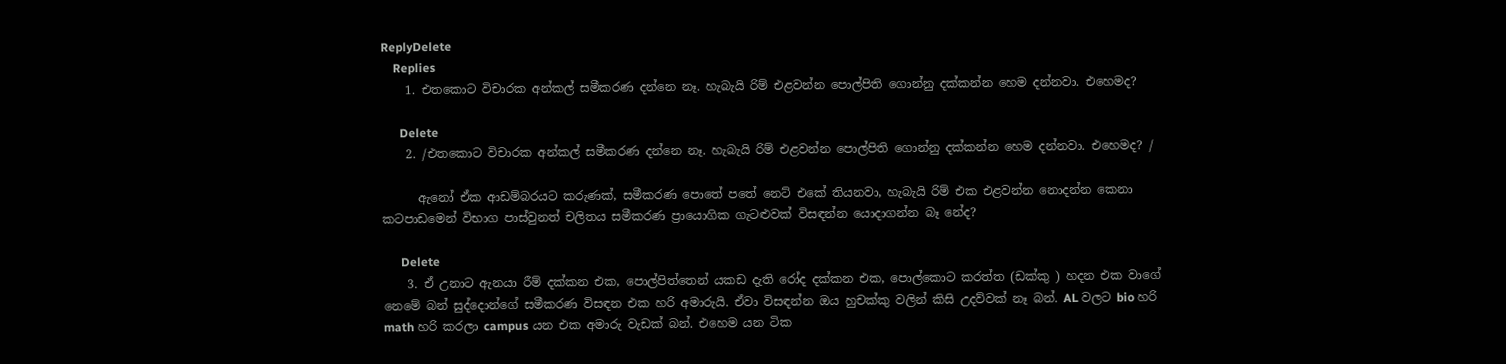ReplyDelete
    Replies
    1. එතකොට විචාරක අන්කල් සමීකරණ දන්නෙ නෑ. හැබැයි රිම් එළවන්න පොල්පිති ගොන්නු දක්කන්න හෙම දන්නවා. එහෙමද?

      Delete
    2. /එතකොට විචාරක අන්කල් සමීකරණ දන්නෙ නෑ. හැබැයි රිම් එළවන්න පොල්පිති ගොන්නු දක්කන්න හෙම දන්නවා. එහෙමද? /

      ඇනෝ ඒක ආඩම්බරයට කරුණක්, සමීකරණ පොතේ පතේ නෙට් එකේ තියනවා, හැබැයි රිම් එක එළවන්න නොදන්න කෙනා කටපාඩමෙන් විභාග පාස්වුනත් චලිතය සමීකරණ ප්‍රායොගික ගැටළුවක් විසඳන්න යොදාගන්න බෑ නේද?

      Delete
    3. ඒ උනාට ඇනයා රීම් දක්කන එක, පොල්පිත්තෙන් යකඩ දැති රෝද දක්කන එක, පොල්කොට කරත්ත (ඩක්කු ) හදන එක වාගේ නෙමේ බන් සුද්දොන්ගේ සමීකරණ විසඳන එක හරි අමාරුයි. ඒවා විසඳන්න ඔය හුචක්කු වලින් කිසි උදව්වක් නෑ බන්. AL වලට bio හරි math හරි කරලා campus යන එක අමාරු වැඩක් බන්. එහෙම යන ටික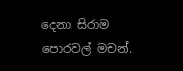දෙනා සිරාම පොරවල් මචන්.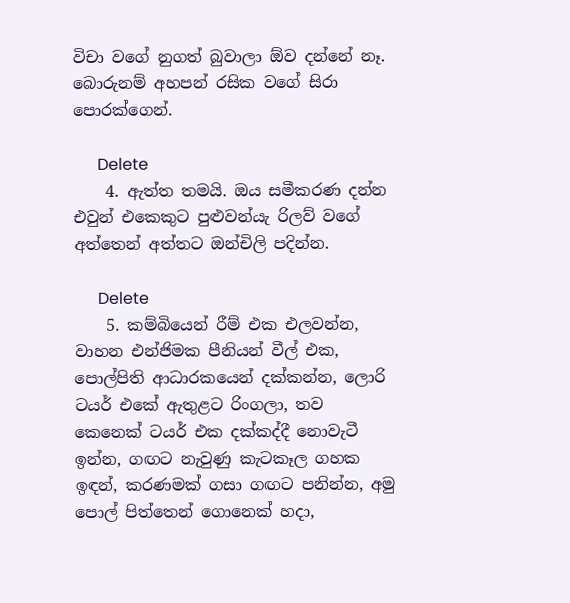විචා වගේ නුගත් බුවාලා ඕව දන්නේ නෑ. බොරුනම් අහපන් රසික වගේ සිරා පොරක්ගෙන්.

      Delete
    4. ඇත්ත තමයි. ඔය සමීකරණ දන්න එවුන් එකෙකුට පුළුවන්යැ රිලව් වගේ අත්තෙන් අත්තට ඔන්චිලි පදින්න.

      Delete
    5. කම්බියෙන් රීම් එක එලවන්න, වාහන එන්ජිමක පීනියන් වීල් එක, පොල්පිති ආධාරකයෙන් දක්කන්න, ලොරි ටයර් එකේ ඇතුළට රිංගලා, තව කෙනෙක් ටයර් එක දක්කද්දී නොවැටී ඉන්න, ගඟට නැවුණු කැටකෑල ගහක ඉඳන්, කරණමක් ගසා ගඟට පනින්න, අමු පොල් පිත්තෙන් ගොනෙක් හදා,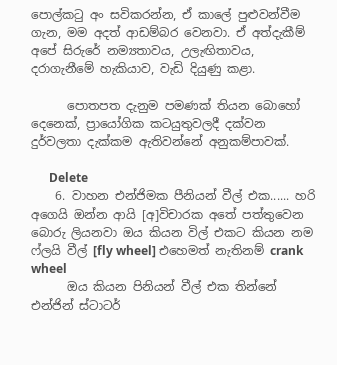පොල්කටු අං සවිකරන්න, ඒ කාලේ පුළුවන්වීම ගැන, මම අදත් ආඩම්බර වෙනවා. ඒ අත්දැකීම් අපේ සිරුරේ නම්‍යතාවය, උලැඟිතාවය, දරාගැනීමේ හැකියාව, වැඩි දියුණු කළා.

      පොතපත දැනුම පමණක් තියන බොහෝ දෙනෙක්, ප්‍රායෝගික කටයුතුවලදී දක්වන දුර්වලතා දැක්කම ඇතිවන්නේ අනුකම්පාවක්.

      Delete
    6. වාහන එන්ජිමක පීනියන් වීල් එක...... හරි අගෙයි ඔන්න ආයි [අ]විචාරක අතේ පත්තුවෙන බොරු ලියනවා ඔය කියන විල් එකට කියන නම ෆ්ලයි වීල් [fly wheel] එහෙමත් නැතිනම් crank wheel
      ඔය කියන පිනියන් වීල් එක තින්නේ එන්ජින් ස්ටාටර්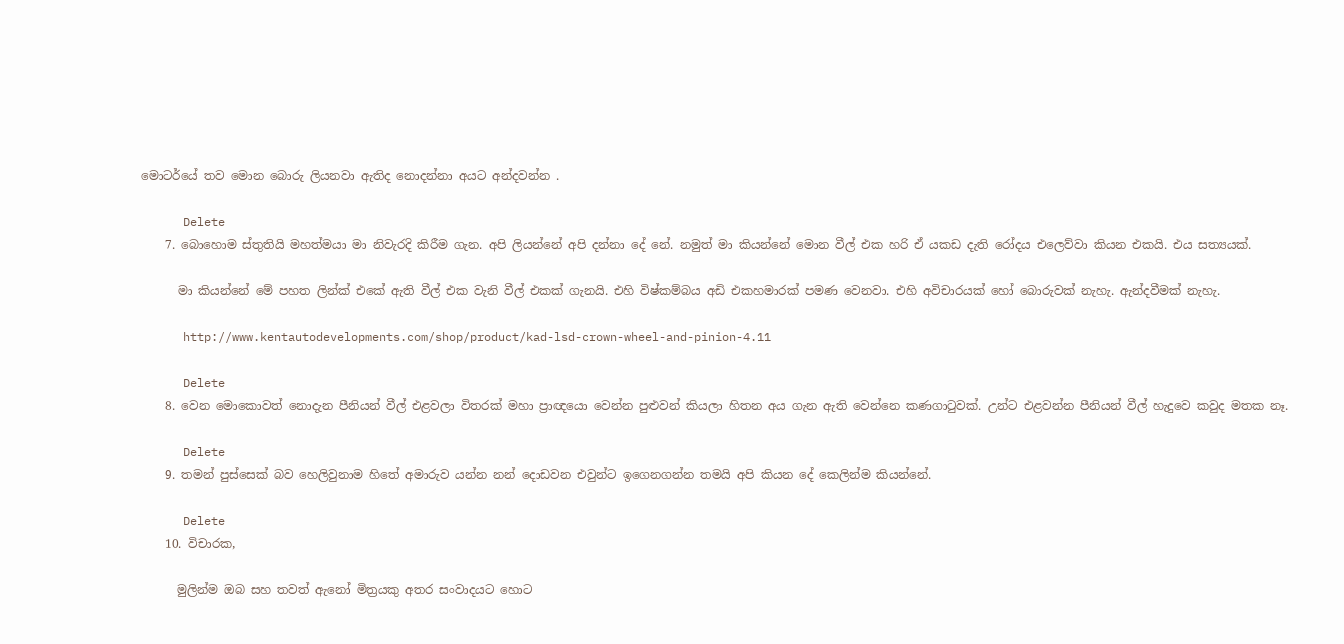මොටර්යේ තව මොන බොරු ලියනවා ඇතිද නොදන්නා අයට අන්දවන්න .

      Delete
    7. බොහොම ස්තුතියි මහත්මයා මා නිවැරදි කිරීම ගැන. අපි ලියන්නේ අපි දන්නා දේ නේ. නමුත් මා කියන්නේ මොන වීල් එක හරි ඒ යකඩ දැති රෝදය එලෙව්වා කියන එකයි. එය සත්‍යයක්.

      මා කියන්නේ මේ පහත ලින්ක් එකේ ඇති වීල් එක වැනි වීල් එකක් ගැනයි. එහි විෂ්කම්බය අඩි එකහමාරක් පමණ වෙනවා. එහි අවිචාරයක් හෝ බොරුවක් නැහැ. ඇන්දවීමක් නැහැ.

      http://www.kentautodevelopments.com/shop/product/kad-lsd-crown-wheel-and-pinion-4.11

      Delete
    8. වෙන මොකොවත් නොදැන පීනියන් වීල් එළවලා විතරක් මහා ප්‍රාඥයො වෙන්න පුළුවන් කියලා හිතන අය ගැන ඇති වෙන්නෙ කණගාටුවක්. උන්ට එළවන්න පීනියන් වීල් හැදුවෙ කවුද මතක නෑ.

      Delete
    9. තමන් පුස්සෙක් බව හෙලිවුනාම හිතේ අමාරුව යන්න නන් දොඩවන එවුන්ට ඉගෙනගන්න තමයි අපි කියන දේ කෙලින්ම කියන්නේ.

      Delete
    10. විචාරක,

      මුලින්ම ඔබ සහ තවත් ඇනෝ මිත්‍රයකු අතර සංවාදයට හොට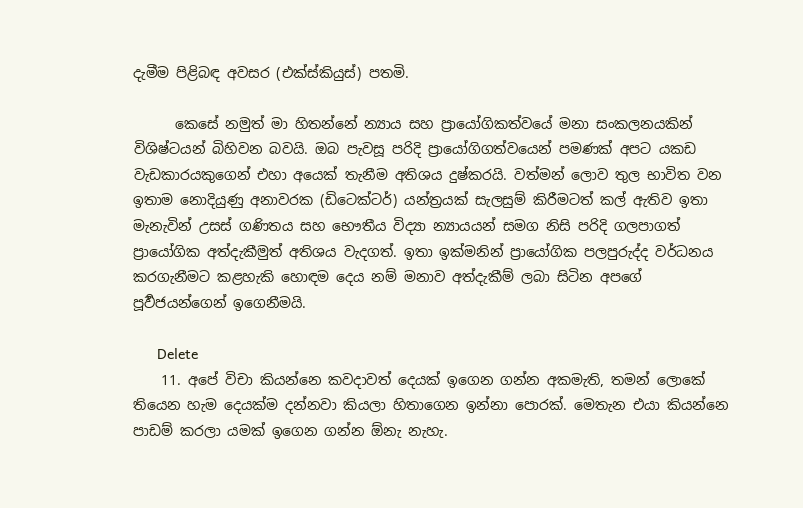දැමීම පිළිබඳ අවසර (එක්ස්කියුස්) පතමි.

      කෙසේ නමුත් මා හිතන්නේ න්‍යාය සහ ප්‍රායෝගිකත්වයේ මනා සංකලනයකින් විශිෂ්ටයන් බිහිවන බවයි. ඔබ පැවසූ පරිදි ප්‍රායෝගිගත්වයෙන් පමණක් අපට යකඩ වැඩකාරයකුගෙන් එහා අයෙක් තැනීම අතිශය දුෂ්කරයි. වත්මන් ලොව තුල භාවිත වන ඉතාම නොදියුණු අනාවරක (ඩිටෙක්ටර්) යන්ත්‍රයක් සැලසුම් කිරීමටත් කල් ඇතිව ඉතා මැනැවින් උසස් ගණිතය සහ භෞතීය විද්‍යා න්‍යායයන් සමග නිසි පරිදි ගලපාගත් ප්‍රායෝගික අත්දැකීමුත් අතිශය වැදගත්. ඉතා ඉක්මනින් ප්‍රායෝගික පලපුරුද්ද වර්ධනය කරගැනීමට කළහැකි හොඳම දෙය නම් මනාව අත්දැකීම් ලබා සිටින අපගේ පූර්‍වජයන්ගෙන් ඉගෙනීමයි.

      Delete
    11. අපේ විචා කියන්නෙ කවදාවත් දෙයක් ඉගෙන ගන්න අකමැති, තමන් ලොකේ තියෙන හැම දෙයක්ම දන්නවා කියලා හිතාගෙන ඉන්නා පොරක්. මෙතැන එයා කියන්නෙ පාඩම් කරලා යමක් ඉගෙන ගන්න ඕනැ නැහැ.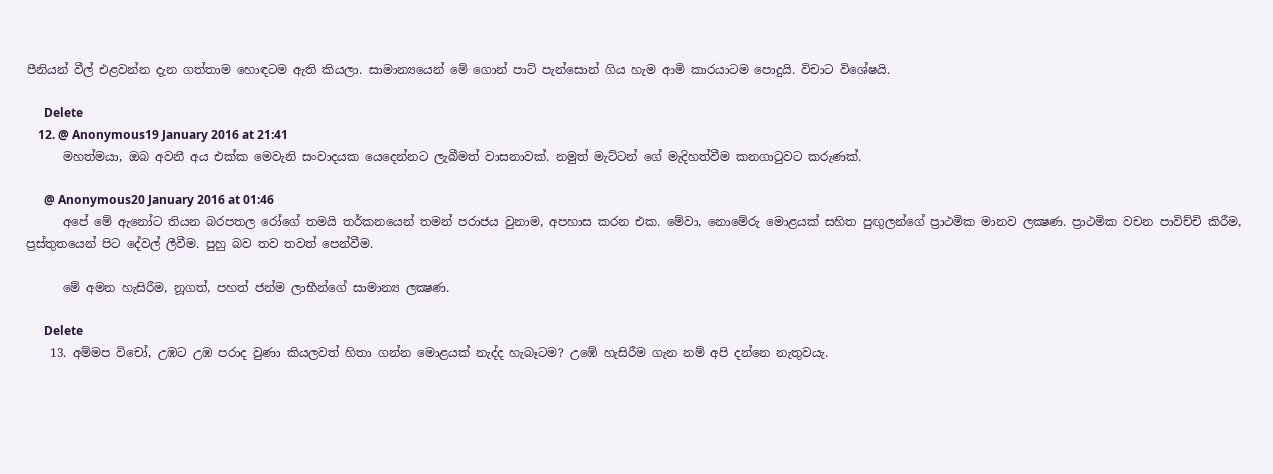පීනියන් වීල් එළවන්න දැන ගත්තාම හොඳටම ඇති කියලා. සාමාන්‍යයෙන් මේ ගොන් පාට් පැන්සොන් ගිය හැම ආමි කාරයාටම පොදුයි. විචාට විශේෂයි.

      Delete
    12. @ Anonymous19 January 2016 at 21:41
      මහත්මයා, ඔබ අවනී අය එක්ක මෙවැනි සංවාදයක යෙදෙන්නට ලැබීමත් වාසනාවක්. නමුත් මැට්ටන් ගේ මැදිහත්වීම කනගාටුවට කරුණක්.

      @ Anonymous20 January 2016 at 01:46
      අපේ මේ ඇනෝට තියන බරපතල රෝගේ තමයි තර්කනයෙන් තමන් පරාජය වුනාම, අපහාස කරන එක. මේවා, නොමේරු මොළයක් සහිත පුඟුලන්ගේ ප්‍රාථමික මානව ලක්‍ෂණ. ප්‍රාථමික වචන පාවිච්චි කිරීම, ප්‍රස්තුතයෙන් පිට දේවල් ලීවීම. පුහු බව තව තවත් පෙන්වීම.

      මේ අමන හැසිරීම, නූගත්, පහත් ජන්ම ලාභීන්ගේ සාමාන්‍ය ලක්‍ෂණ.

      Delete
    13. අම්මප විචෝ, උඹට උඹ පරාද වුණා කියලවත් හිතා ගන්න මොළයක් නැද්ද හැබෑටම? උඹේ හැසිරීම ගැන නම් අපි දන්නෙ නැතුවයැ.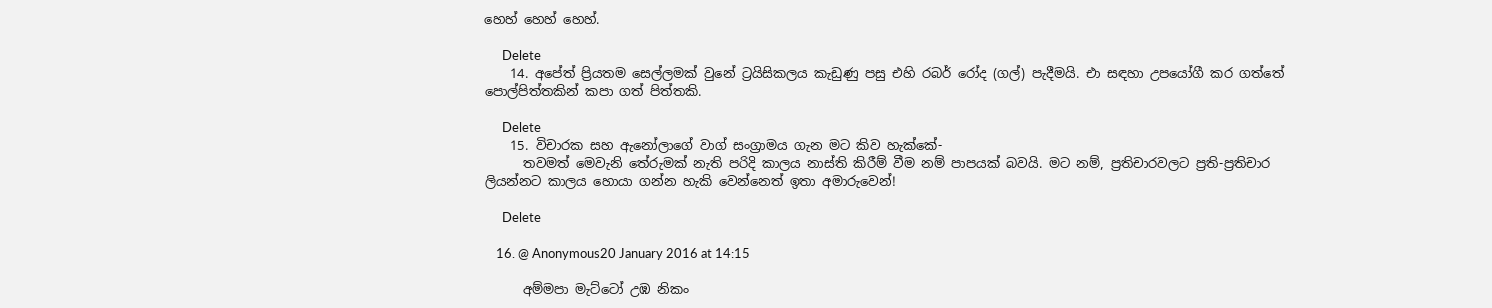හෙහ් හෙහ් හෙහ්.

      Delete
    14. අපේත් ප්‍රියතම සෙල්ලමක් වුනේ ට්‍රයිසිකලය කැඩුණු පසු එහි රබර් රෝද (ගල්) පැදීමයි. එා සඳහා උපයෝගී කර ගත්තේ පොල්පිත්තකින් කපා ගත් පිත්තකි.

      Delete
    15. විචාරක සහ ඇනෝලාගේ වාග් සංග්‍රාමය ගැන මට කිව හැක්කේ-
      තවමත් මෙවැනි තේරුමක් නැති පරිදි කාලය නාස්ති කිරීම් වීම නම් පාපයක් බවයි. මට නම්, ප්‍රතිචාරවලට ප්‍රති-ප්‍රතිචාර ලියන්නට කාලය හොයා ගන්න හැකි වෙන්නෙත් ඉතා අමාරුවෙන්!

      Delete

    16. @ Anonymous20 January 2016 at 14:15

      අම්මපා මැට්ටෝ උඹ නිකං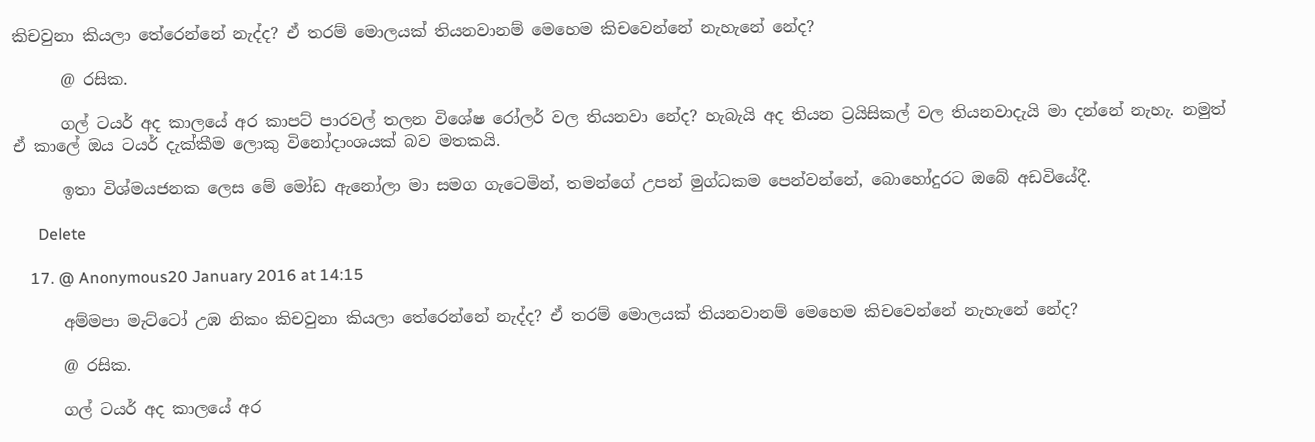කිචවුනා කියලා තේරෙන්නේ නැද්ද? ඒ තරම් මොලයක් තියනවානම් මෙහෙම කිචවෙන්නේ නැහැනේ නේද?

      @ රසික.

      ගල් ටයර් අද කාලයේ අර කාපට් පාරවල් තලන විශේෂ රෝලර් වල තියනවා නේද? හැබැයි අද තියන ට්‍රයිසිකල් වල තියනවාදැයි මා දන්නේ නැහැ. නමුත් ඒ කාලේ ඔය ටයර් දැක්කීම ලොකු විනෝදාංශයක් බව මතකයි.

      ඉතා විශ්මයජනක ලෙස මේ මෝඩ ඇනෝලා මා සමග ගැටෙමින්, තමන්ගේ උපන් මුග්ධකම පෙන්වන්නේ, බොහෝදුරට ඔබේ අඩවියේදී.

      Delete

    17. @ Anonymous20 January 2016 at 14:15

      අම්මපා මැට්ටෝ උඹ නිකං කිචවුනා කියලා තේරෙන්නේ නැද්ද? ඒ තරම් මොලයක් තියනවානම් මෙහෙම කිචවෙන්නේ නැහැනේ නේද?

      @ රසික.

      ගල් ටයර් අද කාලයේ අර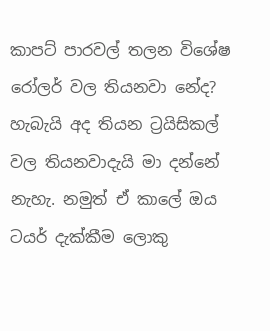කාපට් පාරවල් තලන විශේෂ රෝලර් වල තියනවා නේද? හැබැයි අද තියන ට්‍රයිසිකල් වල තියනවාදැයි මා දන්නේ නැහැ. නමුත් ඒ කාලේ ඔය ටයර් දැක්කීම ලොකු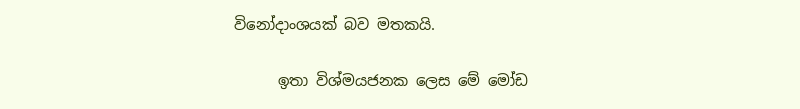විනෝදාංශයක් බව මතකයි.

      ඉතා විශ්මයජනක ලෙස මේ මෝඩ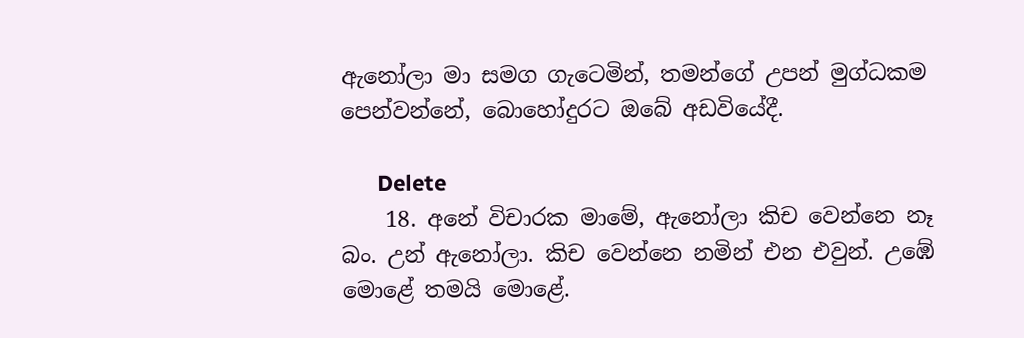ඇනෝලා මා සමග ගැටෙමින්, තමන්ගේ උපන් මුග්ධකම පෙන්වන්නේ, බොහෝදුරට ඔබේ අඩවියේදී.

      Delete
    18. අනේ විචාරක මාමේ, ඇනෝලා කිච වෙන්නෙ නෑ බං. උන් ඇනෝලා. කිච වෙන්නෙ නමින් එන එවුන්. උඹේ මොළේ තමයි මොළේ.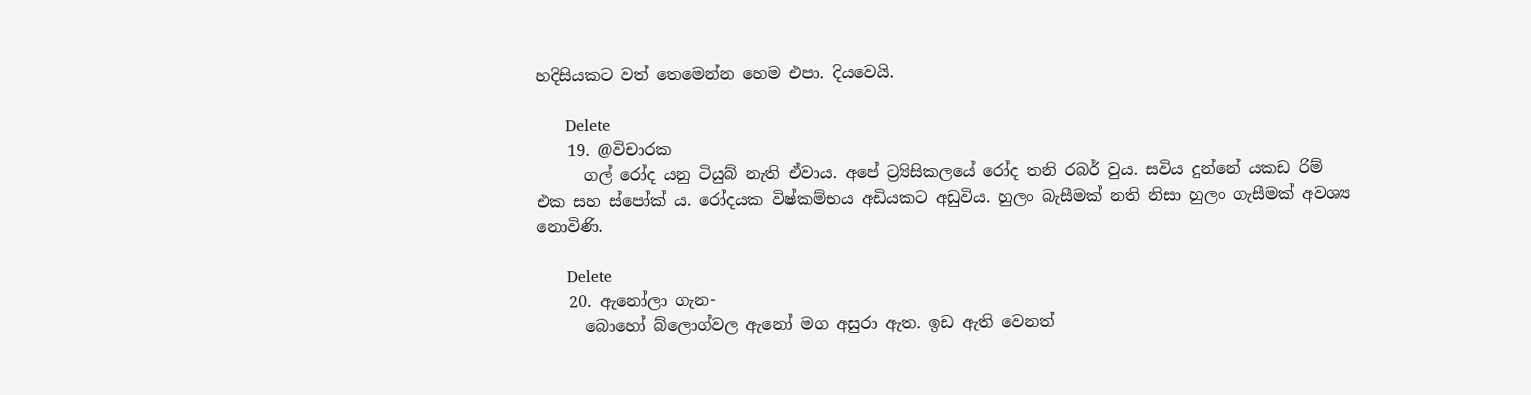හදිසියකට වත් තෙමෙන්න හෙම එපා. දියවෙයි.

      Delete
    19. @විචාරක
      ගල් රෝද යනු ටියුබ් නැති ඒවාය. අපේ ට්‍ර්‍යිසිකලයේ රෝද තනි රබර් වුය. සවිය දුන්නේ යකඩ රිම් එක සහ ස්පෝක් ය. රෝදයක විෂ්කම්භය අඩියකට අඩුවිය. හුලං බැසීමක් නති නිසා හුලං ගැසීමක් අවශ්‍ය නොවිණි.

      Delete
    20. ඇනෝලා ගැන-
      බොහෝ බ්ලොග්වල ඇනෝ මග අසුරා ඇත. ඉඩ ඇති වෙනත්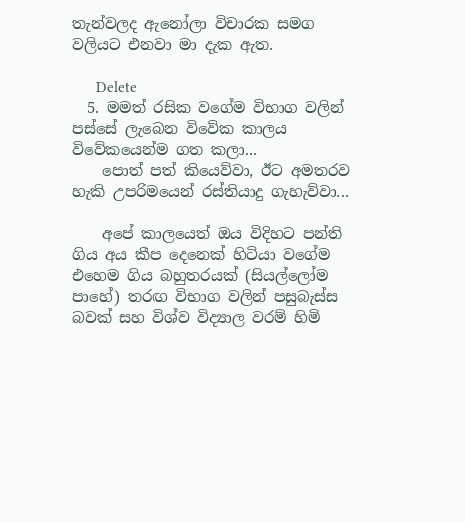තැන්වලද ඇනෝලා විචාරක සමග වලියට එනවා මා දැක ඇත.

      Delete
  5. මමත් රසික වගේම විභාග වලින් පස්සේ ලැබෙන විවේක කාලය විවේකයෙන්ම ගත කලා...
    පොත් පත් කියෙව්වා, ඊට අමතරව හැකි උපරිමයෙන් රස්තියාදු ගැහැව්වා...

    අපේ කාලයෙත් ඔය විදිහට පන්ති ගිය අය කීප දෙනෙක් හිටියා වගේම එහෙම ගිය බහුතරයක් (සියල්ලෝම පාහේ) තරඟ විභාග වලින් පසුබැස්ස බවක් සහ විශ්ව විද්‍යාල වරම් හිමි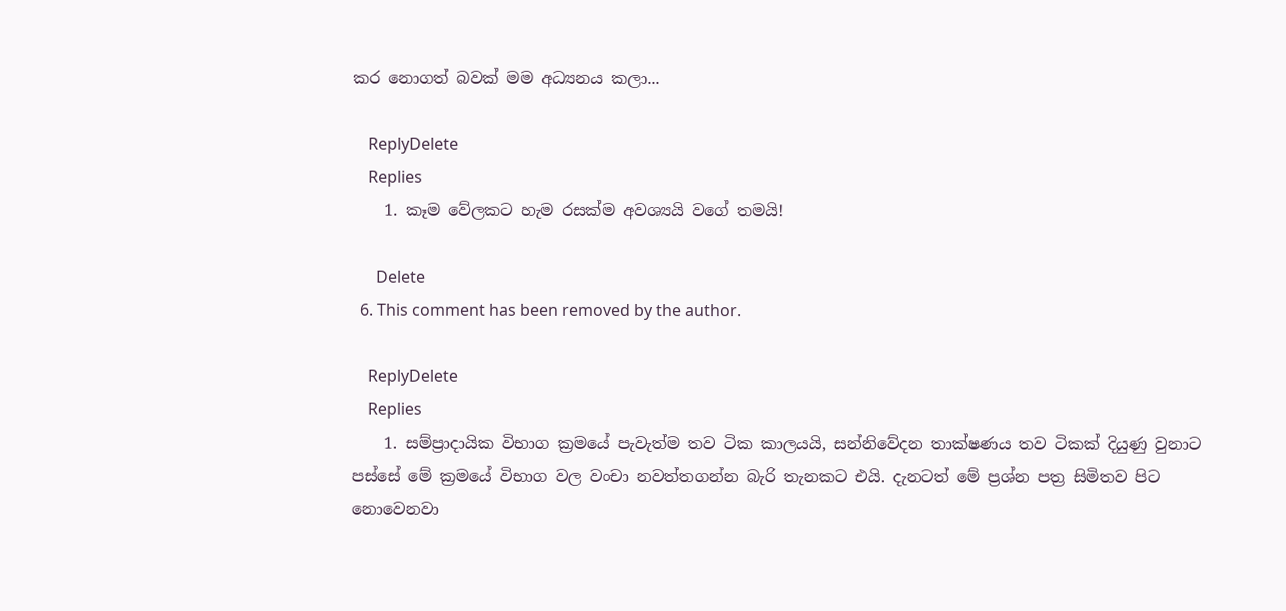කර නොගත් බවක් මම අධ්‍යනය කලා...

    ReplyDelete
    Replies
    1. කෑම වේලකට හැම රසක්ම අවශ්‍යයි වගේ තමයි!

      Delete
  6. This comment has been removed by the author.

    ReplyDelete
    Replies
    1. සම්ප්‍ර‍ාදායික විභාග ක්‍ර‍මයේ පැවැත්ම තව ටික කාලයයි, සන්නිවේදන තාක්ෂණය තව ටිකක් දියුණු වුනාට පස්සේ මේ ක්‍රමයේ විභාග වල වංචා නවත්තගන්න බැරි තැනකට එයි. දැනටත් මේ ප්‍ර‍ශ්න පත්‍ර‍ සිමිතව පිට නොවෙනවා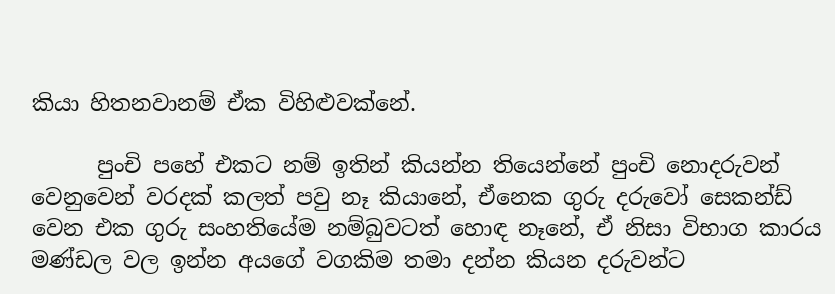කියා හිතනවානම් ඒක විහිළුවක්නේ.

      පුංචි පහේ එකට නම් ඉතින් කියන්න තියෙන්නේ පුංචි නොදරුවන් වෙනුවෙන් වරදක් කලත් පවු නෑ කියානේ, ඒනෙක ගුරු දරුවෝ සෙකන්ඩ් වෙන එක ගුරු සංහතියේම නම්බුවටත් හොඳ නෑනේ, ඒ නිසා විභාග කාරය මණ්ඩල වල ඉන්න අයගේ වගකිම තමා දන්න කියන දරුවන්ට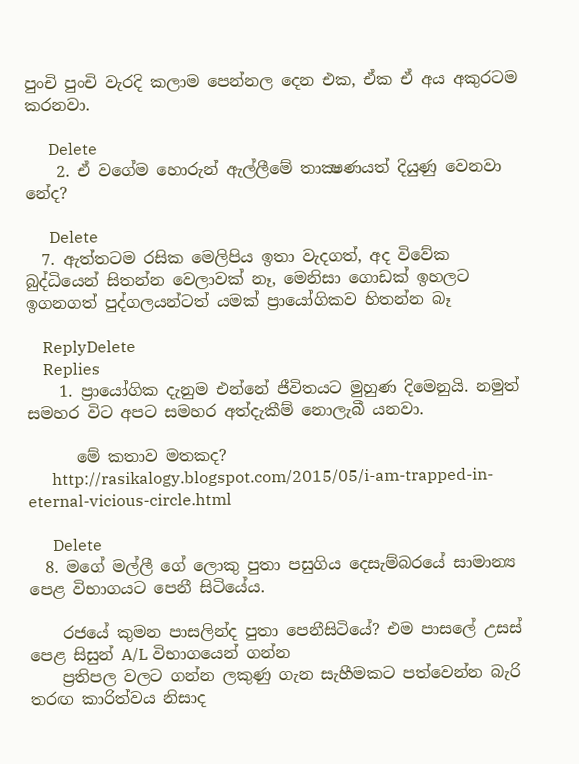පුංචි පුංචි වැරදි කලාම පෙන්නල දෙන එක, ඒක ඒ අය අකුරටම කරනවා.

      Delete
    2. ඒ වගේම හොරුන් ඇල්ලීමේ තාක්‍ෂණයත් දියුණු වෙනවා නේද?

      Delete
  7. ඇත්තටම රසික මෙලිපිය ඉතා වැදගත්, අද විවේක බුද්ධියෙන් සිතන්න වෙලාවක් නෑ, මෙනිසා ගොඩක් ඉහලට ඉගනගත් පුද්ගලයන්ටත් යමක් ප්‍රායෝගිකව හිතන්න බෑ

    ReplyDelete
    Replies
    1. ප්‍රායෝගික දැනුම එන්නේ ජීවිතයට මුහුණ දිමෙනුයි. නමුත් සමහර විට අපට සමහර අත්දැකීම් නොලැබී යනවා.

      මේ කතාව මතකද?
      http://rasikalogy.blogspot.com/2015/05/i-am-trapped-in-eternal-vicious-circle.html

      Delete
  8. මගේ මල්ලී ගේ ලොකු පුතා පසුගිය දෙසැම්බරයේ සාමාන්‍ය පෙළ විභාගයට පෙනී සිටියේය.

    රජයේ කුමන පාසලින්ද පුතා පෙනීසිටියේ? එම පාසලේ උසස් පෙළ සිසුන් A/L විභාගයෙන් ගන්න
    ප්‍රතිපල වලට ගන්න ලකුණු ගැන සැහීමකට පත්වෙන්න බැරි තරඟ කාරිත්වය නිසාද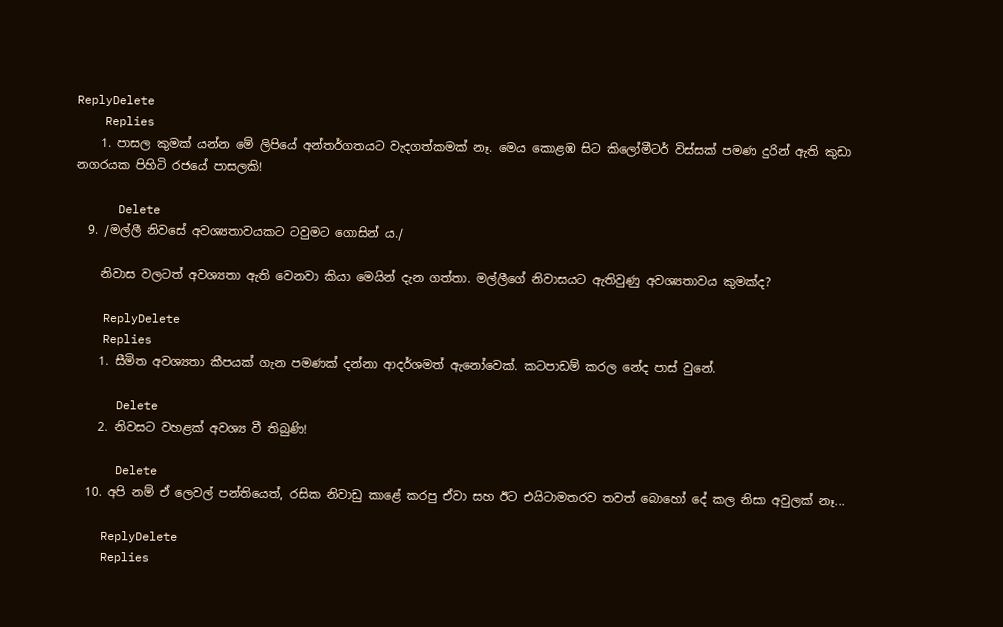ReplyDelete
    Replies
    1. පාසල කුමක් යන්න මේ ලිපියේ අන්තර්ගතයට වැදගත්කමක් නෑ. මෙය කොළඹ සිට කිලෝමීටර් විස්සක් පමණ දුරින් ඇති කුඩා නගරයක පිහිටි රජයේ පාසලකි!

      Delete
  9. /මල්ලී නිවසේ අවශ්‍යතාවයකට ටවුමට ගොසින් ය./

    නිවාස වලටත් අවශ්‍යතා ඇති වෙනවා කියා මෙයින් දැන ගත්තා. මල්ලීගේ නිවාසයට ඇතිවුණු අවශ්‍යතාවය කුමක්ද?

    ReplyDelete
    Replies
    1. සීමිත අවශ්‍යතා කීපයක් ගැන පමණක් දන්නා ආදර්ශමත් ඇනෝවෙක්. කටපාඩම් කරල නේද පාස් වුනේ.

      Delete
    2. නිවසට වහළක් අවශ්‍ය වී තිබුණි!

      Delete
  10. අපි නම් ඒ ලෙවල් පන්තියෙත්, රසික නිවාඩු කාළේ කරපු ඒවා සහ ඊට එයිටාමතරව තවත් බොහෝ දේ කල නිසා අවුලක් නෑ...

    ReplyDelete
    Replies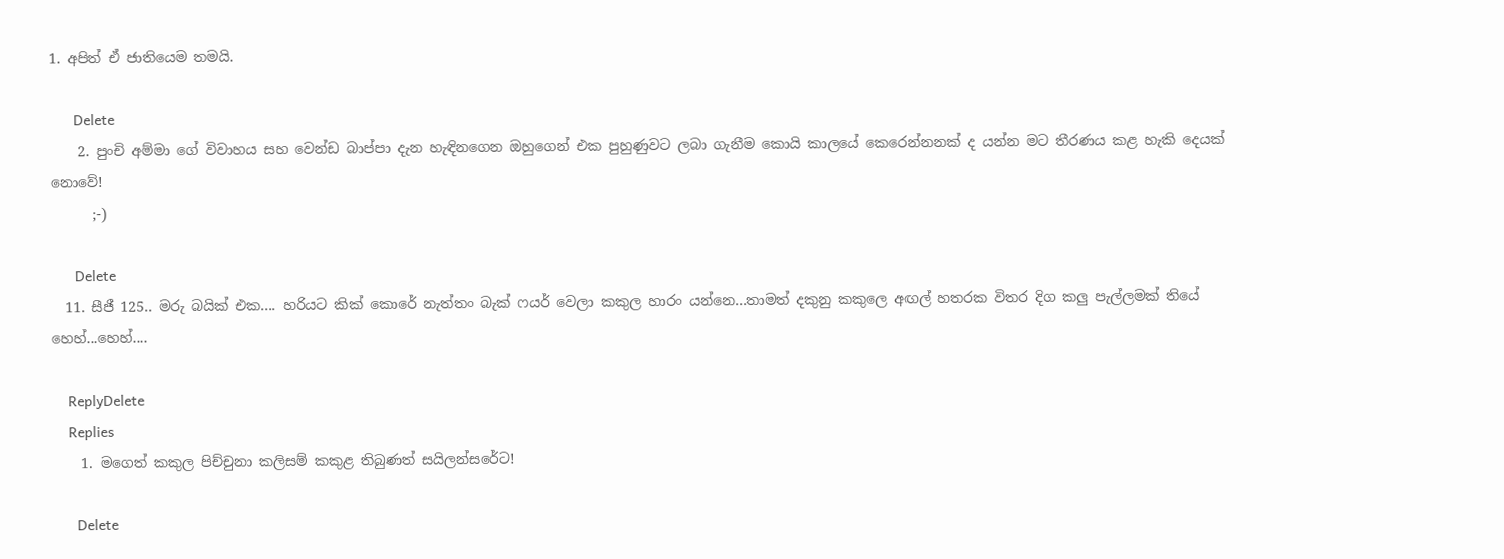1. අපිත් ඒ ජාතියෙම තමයි.

      Delete
    2. පුංචි අම්මා ගේ විවාහය සහ වෙන්ඩ බාප්පා දැන හැඳිනගෙන ඔහුගෙන් එක පුහුණුවට ලබා ගැනීම කොයි කාලයේ කෙරෙන්නනක් ද යන්න මට තීරණය කළ හැකි දෙයක් නොවේ!
      ;-)

      Delete
  11. සීජී 125.. මරු බයික් එක.... හරියට කික් කොරේ නැත්තං බැක් ෆයර් වෙලා කකුල හාරං යන්නෙ...තාමත් දකුනු කකුලෙ අඟල් හතරක විතර දිග කලු පැල්ලමක් තියේ හෙහ්...හෙහ්....

    ReplyDelete
    Replies
    1. මගෙත් කකුල පිච්චුනා කලිසම් කකුළ තිබුණත් සයිලන්සරේට!

      Delete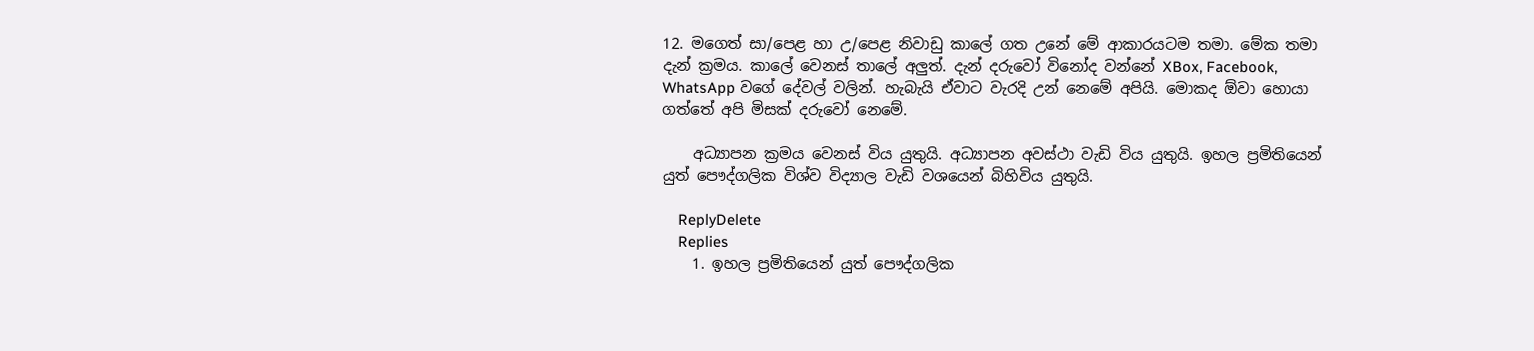12. මගෙත් සා/පෙළ හා උ/පෙළ නිවාඩු කාලේ ගත උනේ මේ ආකාරයටම තමා. මේක තමා දැන් ක්‍රමය. කාලේ වෙනස් තාලේ අලුත්. දැන් දරුවෝ විනෝද වන්නේ XBox, Facebook, WhatsApp වගේ දේවල් වලින්. හැබැයි ඒවාට වැරදි උන් නෙමේ අපියි. මොකද ඕවා හොයා ගත්තේ අපි මිසක් දරුවෝ නෙමේ.

    අධ්‍යාපන ක්‍රමය වෙනස් විය යුතුයි. අධ්‍යාපන අවස්ථා වැඩි විය යුතුයි. ඉහල ප්‍රමිතියෙන් යුත් පෞද්ගලික විශ්ව විද්‍යාල වැඩි වශයෙන් බිහිවිය යුතුයි.

    ReplyDelete
    Replies
    1. ඉහල ප්‍රමිතියෙන් යුත් පෞද්ගලික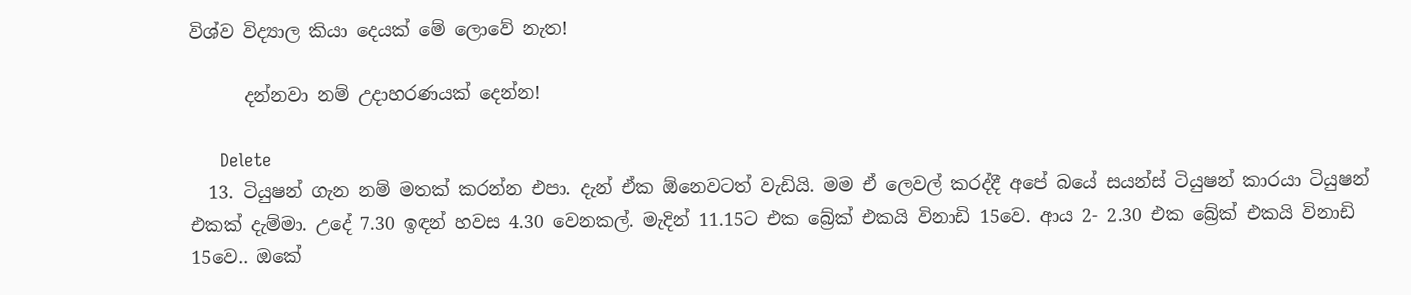විශ්ව විද්‍යාල කියා දෙයක් මේ ලොවේ නැත!

      දන්නවා නම් උදාහරණයක් දෙන්න!

      Delete
  13. ටියුෂන් ගැන නම් මතක් කරන්න එපා. දැන් ඒක ඕනෙවටත් වැඩියි. මම ඒ ලෙවල් කරද්දී අපේ බයේ සයන්ස් ටියුෂන් කාරයා ටියුෂන් එකක් දැම්මා. උදේ 7.30 ඉඳන් හවස 4.30 වෙනකල්. මැදින් 11.15ට එක බ්‍රේක් එකයි විනාඩි 15වෙ. ආය 2- 2.30 එක බ්‍රේක් එකයි විනාඩි 15වෙ.. ඔකේ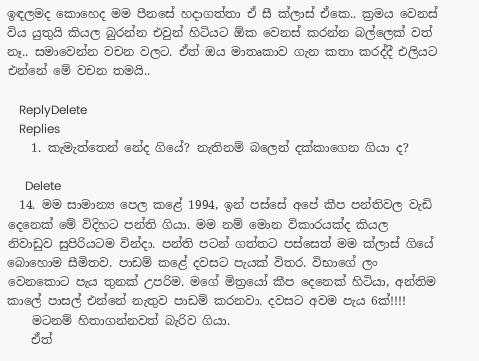ඉඳලමද කොහෙද මම පීනසේ හදාගත්තා ඒ සී ක්ලාස් ඒකෙ.. ක්‍රමය වෙනස් විය යුතුයි කියල බුරන්න එවුන් හිටියට ඕක වෙනස් කරන්න බල්ලෙක් වත් නෑ.. සමාවෙන්න වචන වලට. ඒත් ඔය මාතෘකාව ගැන කතා කරද්දී එලියට එන්නේ මේ වචන තමයි..

    ReplyDelete
    Replies
    1. කැමැත්තෙන් නේද ගියේ? නැතිනම් බලෙන් දක්කාගෙන ගියා ද?

      Delete
  14. මම සාමාන්‍ය පෙල කළේ 1994, ඉන් පස්සේ අපේ කීප පන්තිවල වැඩි දෙනෙක් මේ විදිහට පන්ති ගියා. මම නම් මොන විකාරයක්ද කියල නිවාඩුව සුපිරියටම වින්දා. පන්ති පටන් ගත්තට පස්සෙත් මම ක්ලාස් ගියේ බොහොම සීමිතව. පාඩම් කළේ දවසට පැයක් විතර. විභාගේ ලං වෙනකොට පැය තුනක් උපරිම. මගේ මිත්‍රයෝ කීප දෙනෙක් හිටියා, අන්තිම කාලේ පාසල් එන්නේ නැතුව පාඩම් කරනවා. දවසට අවම පැය 6ක්!!!!
    මටනම් හිතාගන්නවත් බැරිව ගියා.
    ඒත්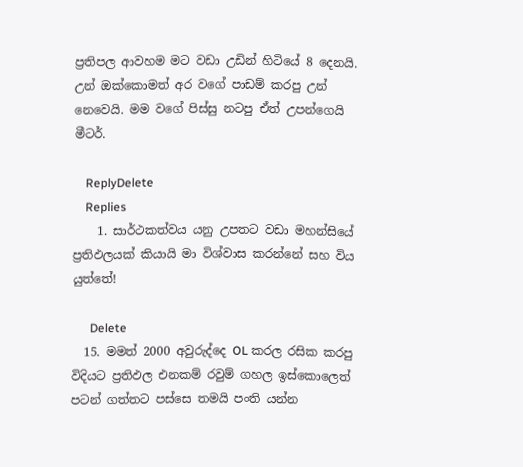ප්‍රතිපල ආවහම මට වඩා උඩින් හිටියේ 8 දෙනයි. උන් ඔක්කොමත් අර වගේ ‍පාඩම් කරපු උන් නෙවෙයි. මම වගේ පිස්සු නටපු ඒත් උපන්ගෙයි මීටර්.

    ReplyDelete
    Replies
    1. සාර්ථකත්වය යනු උපතට වඩා මහන්සියේ ප්‍රතිඵලයක් කියායි මා විශ්වාස කරන්නේ සහ විය යුත්තේ!

      Delete
  15. මමත් 2000 අවුරුද්දෙ OL කරල රසික කරපු විදියට ප්‍රතිඵල එනකම් රවුම් ගහල ඉස්කොලෙත් පටන් ගත්තට පස්සෙ තමයි පංති යන්න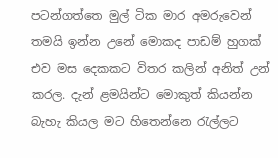පටන්ගත්තෙ මුල් ටික මාර අමරුවෙන් තමයි ඉන්න උනේ මොකද පාඩම් හුගක් එව මස දෙකකට විතර කලින් අනිත් උන් කරල. දැන් ළමයින්ට මොකුත් කියන්න බැහැ කියල මට හිතෙන්නෙ රැල්ලට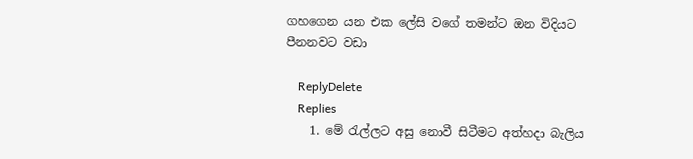ගහගෙන යන එක ලේසි වගේ තමන්ට ඔන විදියට පීනනවට වඩා

    ReplyDelete
    Replies
    1. මේ රැල්ලට අසු නොවී සිටීමට අත්හදා බැලිය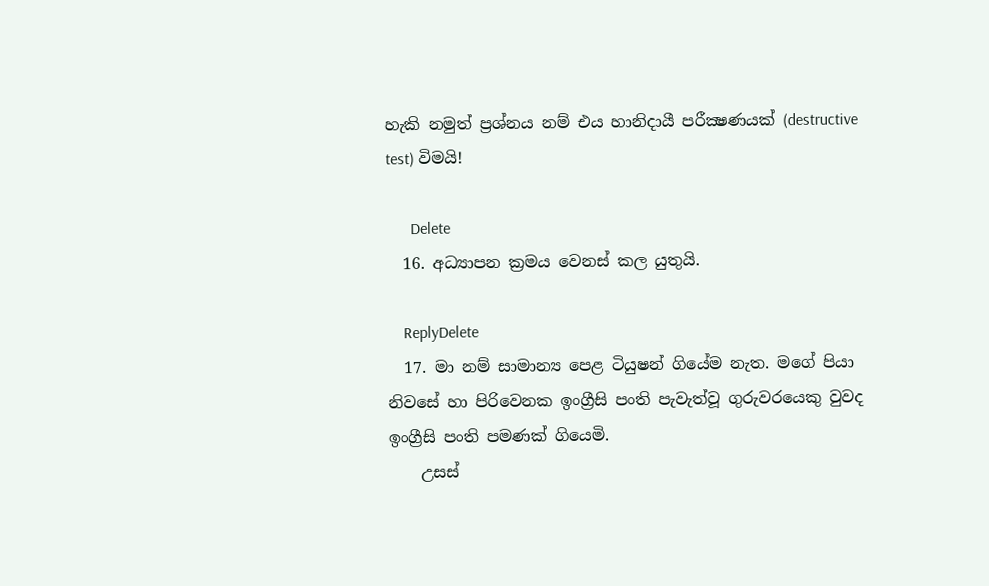හැකි නමුත් ප්‍රශ්නය නම් එය හානිදායී පරීක්‍ෂණයක් (destructive test) විමයි!

      Delete
  16. අධ්‍යාපන ක්‍රමය වෙනස් කල යුතුයි.

    ReplyDelete
  17. මා නම් සාමාන්‍ය පෙළ ටියුෂන් ගියේම නැත. මගේ පියා නිවසේ හා පිරිවෙනක ඉංග්‍රීසි පංති පැවැත්වූ ගුරුවරයෙකු වුවද ඉංග්‍රීසි පංති පමණක් ගියෙමි.
    උසස්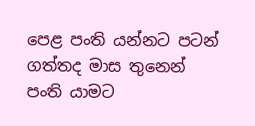පෙළ පංති යන්නට පටන් ගත්තද මාස තුනෙන් පංති යාමට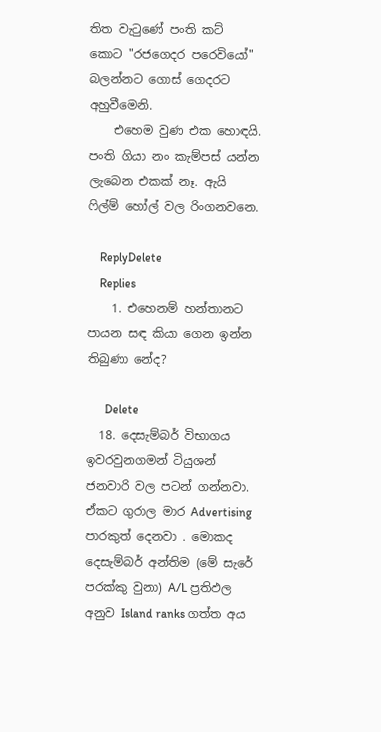තිත වැටුණේ පංති කට් කොට "රජගෙදර පරෙවියෝ" බලන්නට ගොස් ගෙදරට අහුවීමෙනි.
    එහෙම වුණ එක හොඳයි. පංති ගියා නං කැම්පස් යන්න ලැබෙන එකක් නෑ. ඇයි ෆිල්ම් හෝල් වල රිංගනවනෙ.

    ReplyDelete
    Replies
    1. එහෙනම් හන්තානට පායන සඳ කියා ගෙන ඉන්න තිබුණා නේද?

      Delete
  18. දෙසැම්බර් විභාගය ඉවරවුනගමන් ටියුශන් ජනවාරි වල පටන් ගන්නවා. ඒකට ගුරාල මාර Advertising පාරකුත් දෙනවා . මොකද දෙසැම්බර් අන්තිම (මේ සැරේ පරක්කු වුනා) A/L ප්‍රතිඵල අනුව Island ranks ගත්ත අය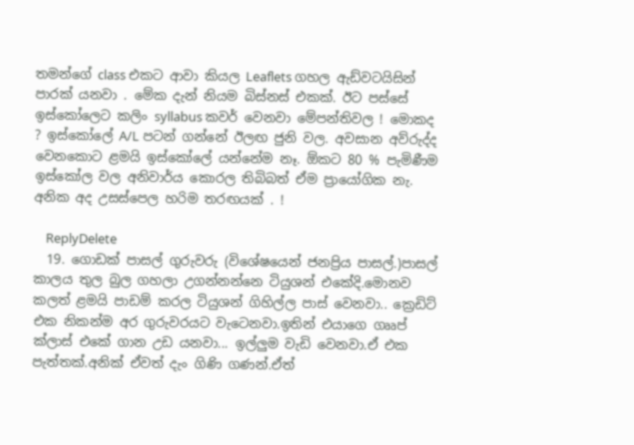තමන්ගේ class එකට ආවා කියල Leaflets ගහල ඇඩ්වටයිසින් පාරක් යනවා . මේක දැන් නියම බිස්නස් එකක්. ඊට පස්සේ ඉස්කෝලෙට කලිං syllabus කවර් වෙනවා මේපන්තිවල ! මොකද ? ඉස්කෝලේ A/L පටන් ගන්නේ ඊලඟ ජුනි වල. අවසාන අව්රුද්ද වෙනකොට ළමයි ඉස්කෝලේ යන්නේම නෑ. ඕකට 80 % පැමිණීම ඉස්කෝල වල අනිවාර්ය කොරල තිබිබත් ඒම ප්‍රායෝගික නැ. අනික අද උසස්පෙල හරිම තරඟයක් . !

    ReplyDelete
  19. ගොඩක් පාසල් ගුරුවරු (විශේෂයෙන් ජනප්‍රිය පාසල්.)පාසල් කාලය තුල බුල ගහලා උගන්නන්නෙ ටියුශන් එකේදි.මොනව කලත් ළමයි පාඩම් කරල ටියුශන් ගිහිල්ල පාස් වෙනවා.. ක්‍රෙඩිට් එක නිකන්ම අර ගුරුවරයට වැටෙනවා.ඉතින් එයාගෙ ගෲප් ක්ලාස් එකේ ගාන උඩ යනවා... ඉල්ලුම වැඩි වෙනවා.ඒ එක පැත්තක්.අනික් ඒවත් දැං ගිණි ගණන්.ඒත්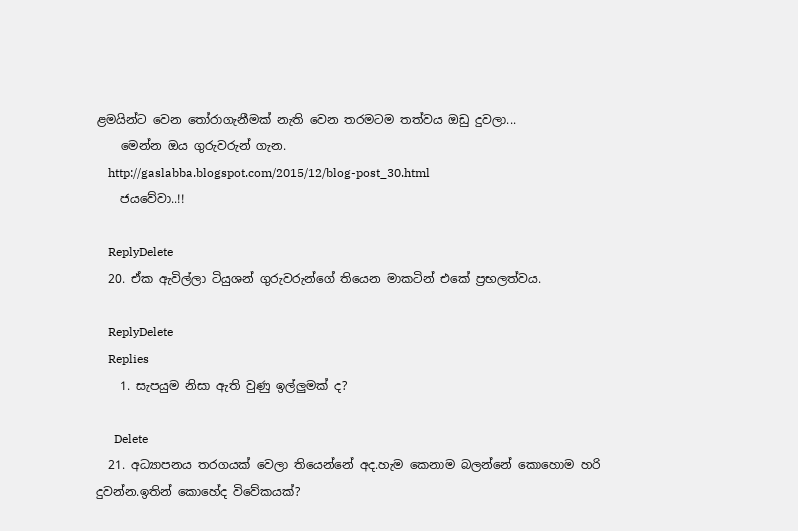ළමයින්ට වෙන තෝරාගැනීමක් නැති වෙන තරමටම තත්වය ඔඩු දුවලා...
    මෙන්න ඔය ගුරුවරුන් ගැන.
    http://gaslabba.blogspot.com/2015/12/blog-post_30.html
    ජයවේවා..!!

    ReplyDelete
  20. ඒක ඇවිල්ලා ටියුශන් ගුරුවරුන්ගේ තියෙන මාකටින් එකේ ප්‍රභලත්වය.

    ReplyDelete
    Replies
    1. සැපයුම නිසා ඇති වුණු ඉල්ලුමක් ද?

      Delete
  21. අධ්‍යාපනය තරගයක් වෙලා තියෙන්නේ අද.හැම කෙනාම බලන්නේ කොහොම හරි දුවන්න.ඉතින් කොහේද විවේකයක්?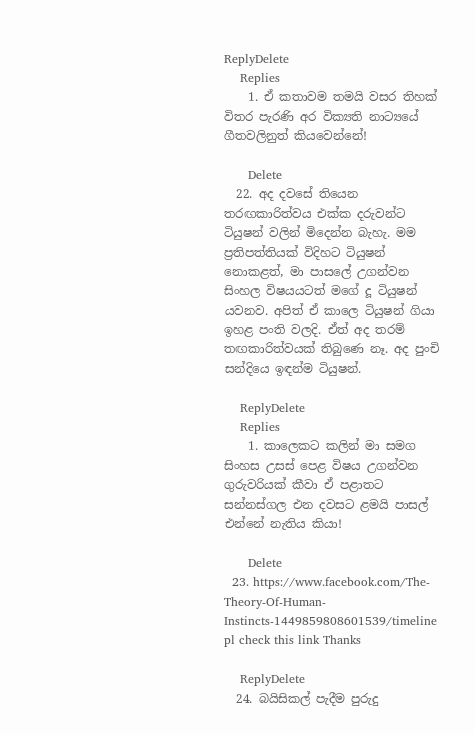ReplyDelete
    Replies
    1. ඒ කතාවම තමයි වසර තිහක් විතර පැරණි අර වික්‍යති නාට්‍යයේ ගීතවලිනුත් කියවෙන්නේ!

      Delete
  22. අද දවසේ තියෙන තරඟකාරිත්වය එක්ක දරුවන්ට ටියුෂන් වලින් මිදෙන්න බැහැ. මම ප්‍රතිපත්තියක් විදිහට ටියුෂන් නොකළත්, මා පාසලේ උගන්වන සිංහල විෂයයටත් මගේ දූ ටියුෂන් යවනව. අපිත් ඒ කාලෙ ටියුෂන් ගියා ඉහළ පංති වලදි. ඒත් අද තරම් තඟකාරිත්වයක් තිබුණෙ නෑ. අද පුංචි සන්දියෙ ඉඳන්ම ටියුෂන්.

    ReplyDelete
    Replies
    1. කාලෙකට කලින් මා සමග සිංහස උසස් පෙළ විෂය උගන්වන ගුරුවරියක් කීවා ඒ පළාතට සන්නස්ගල එන දවසට ළමයි පාසල් එන්නේ නැතිය කියා!

      Delete
  23. https://www.facebook.com/The-Theory-Of-Human-Instincts-1449859808601539/timeline pl check this link Thanks

    ReplyDelete
  24. බයිසිකල් පැදීම පුරුදු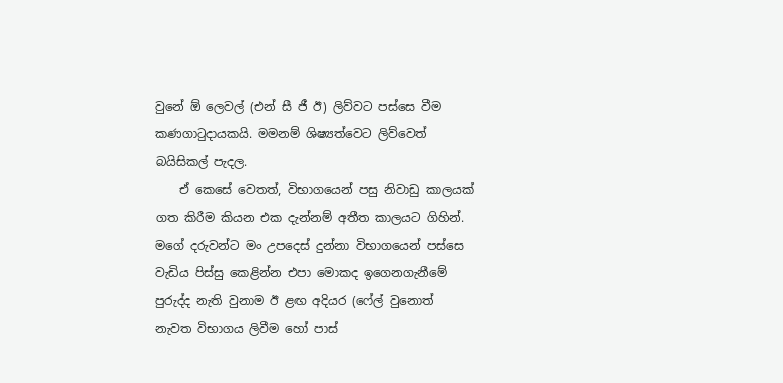වුනේ ඕ ලෙවල් (එන් සී ජී ඊ) ලිව්වට පස්සෙ වීම කණගාටුදායකයි. මමනම් ශිෂ්‍යත්වෙට ලිව්වෙත් බයිසිකල් පැදල.
    ඒ කෙසේ වෙතත්, විභාගයෙන් පසු නිවාඩු කාලයක් ගත කිරීම කියන එක දැන්නම් අතීත කාලයට ගිහින්. මගේ දරුවන්ට මං උපදෙස් දුන්නා විභාගයෙන් පස්සෙ වැඩිය පිස්සු කෙළින්න එපා මොකද ඉගෙනගැනීමේ පුරුද්ද නැති වුනාම ඊ ළඟ අදියර (ෆේල් වුනොත් නැවත විභාගය ලිවීම හෝ පාස්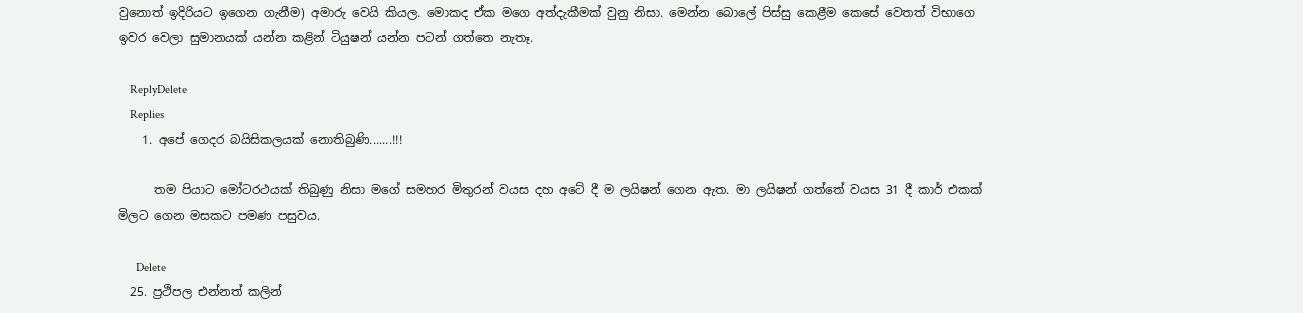වුනොත් ඉදිරියට ඉගෙන ගැනීම) අමාරු වෙයි කියල. මොකද ඒක මගෙ අත්දැකීමක් වුනු නිසා. මෙන්න බොලේ පිස්සු කෙළීම කෙසේ වෙතත් විභාගෙ ඉවර වෙලා සුමානයක් යන්න කළින් ටියුෂන් යන්න පටන් ගත්තෙ නැතෑ.

    ReplyDelete
    Replies
    1. අපේ ගෙදර බයිසිකලයක් නොතිබුණි.......!!!

      තම පියාට මෝටරථයක් තිබුණු නිසා මගේ සමහර මිතුරන් වයස දහ අටේ දී ම ලයිෂන් ගෙන ඇත. මා ලයිෂන් ගත්තේ වයස 31 දී කාර් එකක් මිලට ගෙන මසකට පමණ පසුවය.

      Delete
  25. ප්‍රථිපල එන්නත් කලින්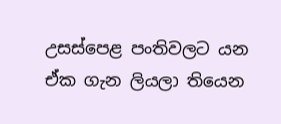උසස්පෙළ පංතිවලට යන ඒක ගැන ලියලා තියෙන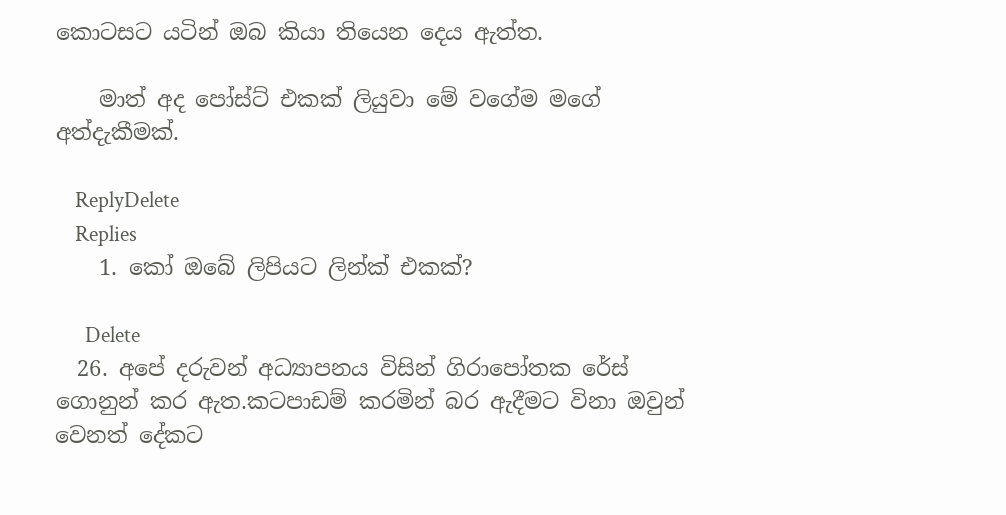කොටසට යටින් ඔබ කියා තියෙන දෙය ඇත්ත.

    මාත් අද පෝස්ට් එකක් ලියුවා මේ වගේම මගේ අත්දැකීමක්.

    ReplyDelete
    Replies
    1. කෝ ඔබේ ලිපියට ලින්ක් එකක්?

      Delete
  26. අපේ දරුවන් අධ්‍යාපනය විසින් ගිරාපෝතක රේස් ගොනුන් කර ඇත.කටපාඩම් කරමින් බර ඇදීමට විනා ඔවුන් වෙනත් දේකට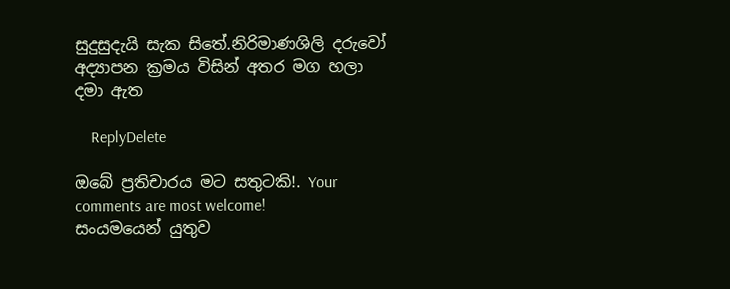සුදුසුදැයි සැක සිතේ.නිරිමාණශිලි දරුවෝ අද්‍යාපන ක්‍රමය විසින් අතර මග හලා දමා ඇත

    ReplyDelete

ඔබේ ප්‍රතිචාරය මට සතුටකි!. Your comments are most welcome!
සංයමයෙන් යුතුව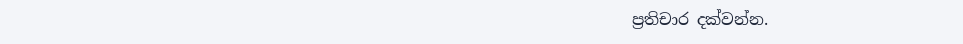ප්‍රතිචාර දක්වන්න.